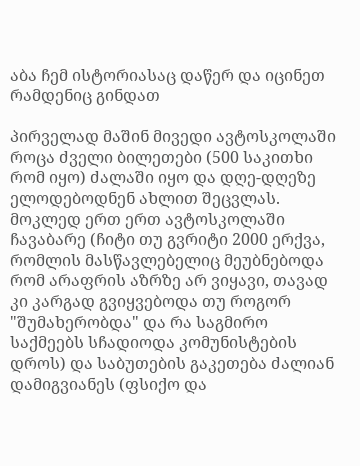აბა ჩემ ისტორიასაც დაწერ და იცინეთ რამდენიც გინდათ

პირველად მაშინ მივედი ავტოსკოლაში როცა ძველი ბილეთები (500 საკითხი რომ იყო) ძალაში იყო და დღე-დღეზე ელოდებოდნენ ახლით შეცვლას. მოკლედ ერთ ერთ ავტოსკოლაში ჩავაბარე (ჩიტი თუ გვრიტი 2000 ერქვა, რომლის მასწავლებელიც მეუბნებოდა რომ არაფრის აზრზე არ ვიყავი, თავად კი კარგად გვიყვებოდა თუ როგორ "შუმახერობდა" და რა საგმირო საქმეებს სჩადიოდა კომუნისტების დროს) და საბუთების გაკეთება ძალიან დამიგვიანეს (ფსიქო და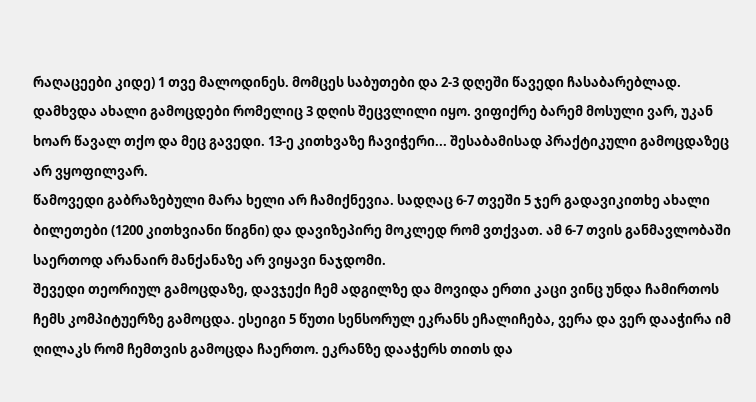რაღაცეები კიდე) 1 თვე მალოდინეს. მომცეს საბუთები და 2-3 დღეში წავედი ჩასაბარებლად. დამხვდა ახალი გამოცდები რომელიც 3 დღის შეცვლილი იყო. ვიფიქრე ბარემ მოსული ვარ, უკან ხოარ წავალ თქო და მეც გავედი. 13-ე კითხვაზე ჩავიჭერი... შესაბამისად პრაქტიკული გამოცდაზეც არ ვყოფილვარ.
წამოვედი გაბრაზებული მარა ხელი არ ჩამიქნევია. სადღაც 6-7 თვეში 5 ჯერ გადავიკითხე ახალი ბილეთები (1200 კითხვიანი წიგნი) და დავიზეპირე მოკლედ რომ ვთქვათ. ამ 6-7 თვის განმავლობაში საერთოდ არანაირ მანქანაზე არ ვიყავი ნაჯდომი.
შევედი თეორიულ გამოცდაზე, დავჯექი ჩემ ადგილზე და მოვიდა ერთი კაცი ვინც უნდა ჩამირთოს ჩემს კომპიტუერზე გამოცდა. ესეიგი 5 წუთი სენსორულ ეკრანს ეჩალიჩება, ვერა და ვერ დააჭირა იმ ღილაკს რომ ჩემთვის გამოცდა ჩაერთო. ეკრანზე დააჭერს თითს და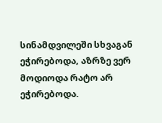სინამდვილეში სხვაგან ეჭირებოდა, აზრზე ვერ მოდიოდა რატო არ ეჭირებოდა.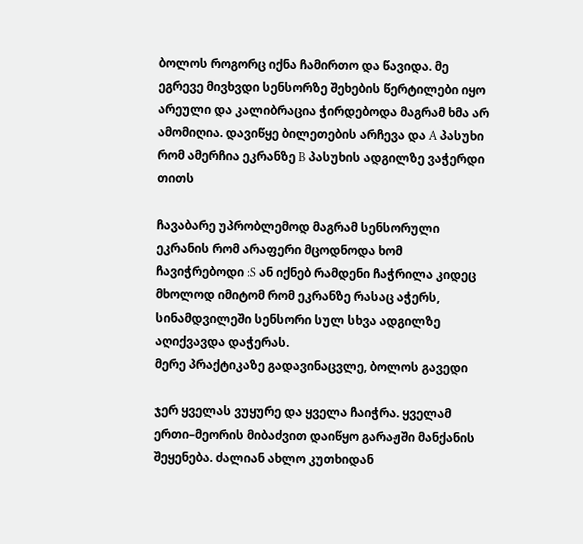ბოლოს როგორც იქნა ჩამირთო და წავიდა. მე ეგრევე მივხვდი სენსორზე შეხების წერტილები იყო არეული და კალიბრაცია ჭირდებოდა მაგრამ ხმა არ ამომიღია. დავიწყე ბილეთების არჩევა და A პასუხი რომ ამერჩია ეკრანზე B პასუხის ადგილზე ვაჭერდი თითს

ჩავაბარე უპრობლემოდ მაგრამ სენსორული ეკრანის რომ არაფერი მცოდნოდა ხომ ჩავიჭრებოდი :S ან იქნებ რამდენი ჩაჭრილა კიდეც მხოლოდ იმიტომ რომ ეკრანზე რასაც აჭერს, სინამდვილეში სენსორი სულ სხვა ადგილზე აღიქვავდა დაჭერას.
მერე პრაქტიკაზე გადავინაცვლე, ბოლოს გავედი

ჯერ ყველას ვუყურე და ყველა ჩაიჭრა. ყველამ ერთი–მეორის მიბაძვით დაიწყო გარაჟში მანქანის შეყენება. ძალიან ახლო კუთხიდან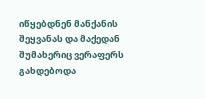იწყებდნენ მანქანის შეყვანას და მაქედან შუმახერიც ვერაფერს გახდებოდა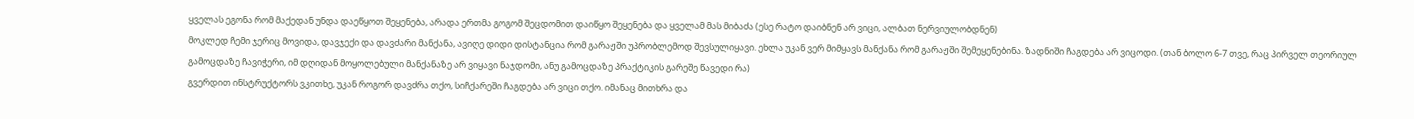ყველას ეგონა რომ მაქედან უნდა დაეწყოთ შეყენება, არადა ერთმა გოგომ შეცდომით დაიწყო შეყენება და ყველამ მას მიბაძა (ესე რატო დაიბნენ არ ვიცი, ალბათ ნერვიულობდნენ)
მოკლედ ჩემი ჯერიც მოვიდა, დავჯექი და დავძარი მანქანა, ავიღე დიდი დისტანცია რომ გარაჟში უპრობლემოდ შევსულიყავი. ეხლა უკან ვერ მიმყავს მანქანა რომ გარაჟში შემეყენებინა. ზადნიში ჩაგდება არ ვიცოდი. (თან ბოლო 6-7 თვე, რაც პირველ თეორიულ გამოცდაზე ჩავიჭერი, იმ დღიდან მოყოლებული მანქანაზე არ ვიყავი ნაჯდომი, ანუ გამოცდაზე პრაქტიკის გარეშე წავედი რა)
გვერდით ინსტრუქტორს ვკითხე, უკან როგორ დავძრა თქო, სიჩქარეში ჩაგდება არ ვიცი თქო. იმანაც მითხრა და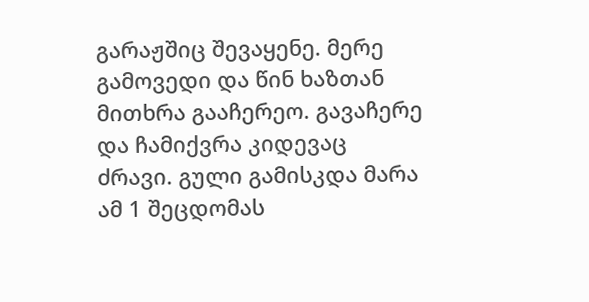გარაჟშიც შევაყენე. მერე გამოვედი და წინ ხაზთან მითხრა გააჩერეო. გავაჩერე და ჩამიქვრა კიდევაც ძრავი. გული გამისკდა მარა ამ 1 შეცდომას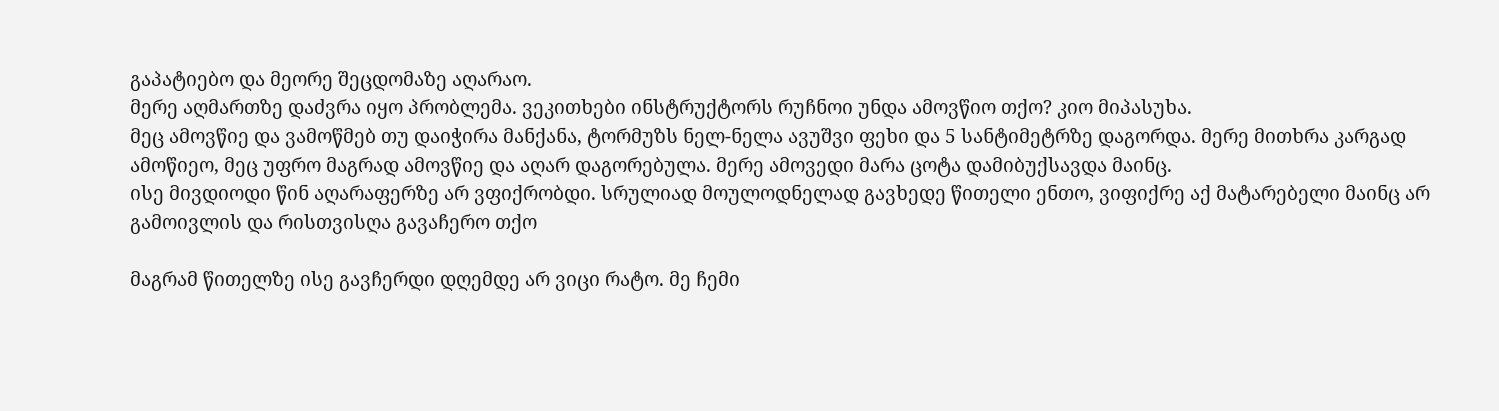გაპატიებო და მეორე შეცდომაზე აღარაო.
მერე აღმართზე დაძვრა იყო პრობლემა. ვეკითხები ინსტრუქტორს რუჩნოი უნდა ამოვწიო თქო? კიო მიპასუხა.
მეც ამოვწიე და ვამოწმებ თუ დაიჭირა მანქანა, ტორმუზს ნელ-ნელა ავუშვი ფეხი და 5 სანტიმეტრზე დაგორდა. მერე მითხრა კარგად ამოწიეო, მეც უფრო მაგრად ამოვწიე და აღარ დაგორებულა. მერე ამოვედი მარა ცოტა დამიბუქსავდა მაინც.
ისე მივდიოდი წინ აღარაფერზე არ ვფიქრობდი. სრულიად მოულოდნელად გავხედე წითელი ენთო, ვიფიქრე აქ მატარებელი მაინც არ გამოივლის და რისთვისღა გავაჩერო თქო

მაგრამ წითელზე ისე გავჩერდი დღემდე არ ვიცი რატო. მე ჩემი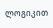ლოგიკით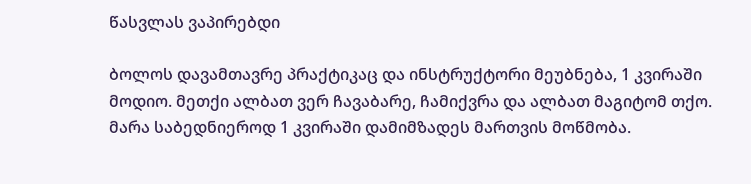წასვლას ვაპირებდი

ბოლოს დავამთავრე პრაქტიკაც და ინსტრუქტორი მეუბნება, 1 კვირაში მოდიო. მეთქი ალბათ ვერ ჩავაბარე, ჩამიქვრა და ალბათ მაგიტომ თქო. მარა საბედნიეროდ 1 კვირაში დამიმზადეს მართვის მოწმობა.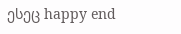ესეც happy end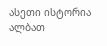ასეთი ისტორია ალბათ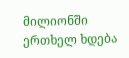მილიონში ერთხელ ხდება